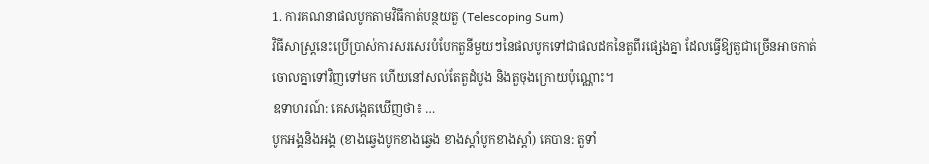1. ការគណនាផលបូកតាមវិធីកាត់បន្ថយតួ (Telescoping Sum)
វិធីសាស្ត្រនេះប្រើប្រាស់ការសរសេរបំបែកតួនីមួយៗនៃផលបូកទៅជាផលដកនៃតួពីរផ្សេងគ្នា ដែលធ្វើឱ្យតួជាច្រើនអាចកាត់ចោលគ្នាទៅវិញទៅមក ហើយនៅសល់តែតួដំបូង និងតួចុងក្រោយប៉ុណ្ណោះ។
ឧទាហរណ៍: គេសង្កេតឃើញថា៖ …
បូកអង្គនិងអង្គ (ខាងឆ្វេងបូកខាងឆ្វេង ខាងស្តាំបូកខាងស្តាំ) គេបាន: តួទាំ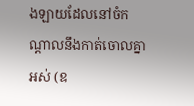ងឡាយដែលនៅចំកណ្តាលនឹងកាត់ចោលគ្នាអស់ (ឧ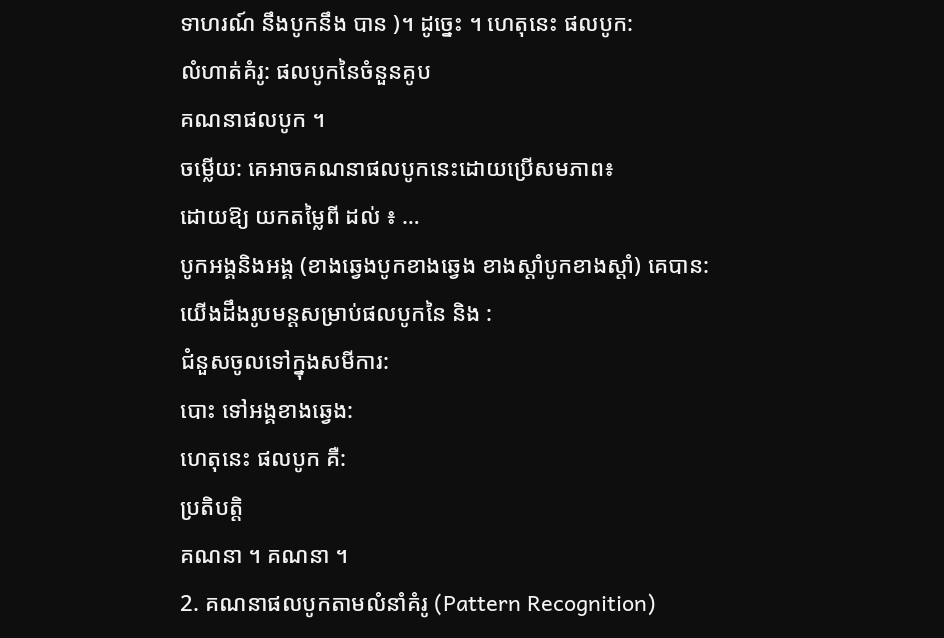ទាហរណ៍ នឹងបូកនឹង បាន )។ ដូច្នេះ ។ ហេតុនេះ ផលបូក:
លំហាត់គំរូ: ផលបូកនៃចំនួនគូប
គណនាផលបូក ។
ចម្លើយ: គេអាចគណនាផលបូកនេះដោយប្រើសមភាព៖
ដោយឱ្យ យកតម្លៃពី ដល់ ៖ …
បូកអង្គនិងអង្គ (ខាងឆ្វេងបូកខាងឆ្វេង ខាងស្តាំបូកខាងស្តាំ) គេបាន:
យើងដឹងរូបមន្តសម្រាប់ផលបូកនៃ និង :
ជំនួសចូលទៅក្នុងសមីការ:
បោះ ទៅអង្គខាងឆ្វេង:
ហេតុនេះ ផលបូក គឺ:
ប្រតិបត្តិ
គណនា ។ គណនា ។
2. គណនាផលបូកតាមលំនាំគំរូ (Pattern Recognition)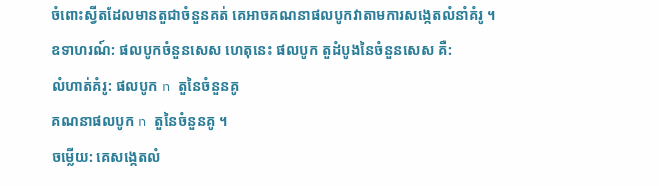ចំពោះស្វីតដែលមានតួជាចំនួនគត់ គេអាចគណនាផលបូកវាតាមការសង្កេតលំនាំគំរូ ។
ឧទាហរណ៍: ផលបូកចំនួនសេស ហេតុនេះ ផលបូក តួដំបូងនៃចំនួនសេស គឺ:
លំហាត់គំរូ: ផលបូក n តួនៃចំនួនគូ
គណនាផលបូក n តួនៃចំនួនគូ ។
ចម្លើយ: គេសង្កេតលំ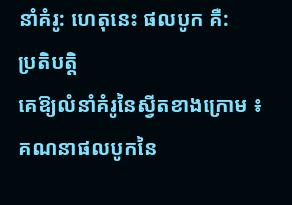នាំគំរូ: ហេតុនេះ ផលបូក គឺ:
ប្រតិបត្តិ
គេឱ្យលំនាំគំរូនៃស្វីតខាងក្រោម ៖ គណនាផលបូកនៃ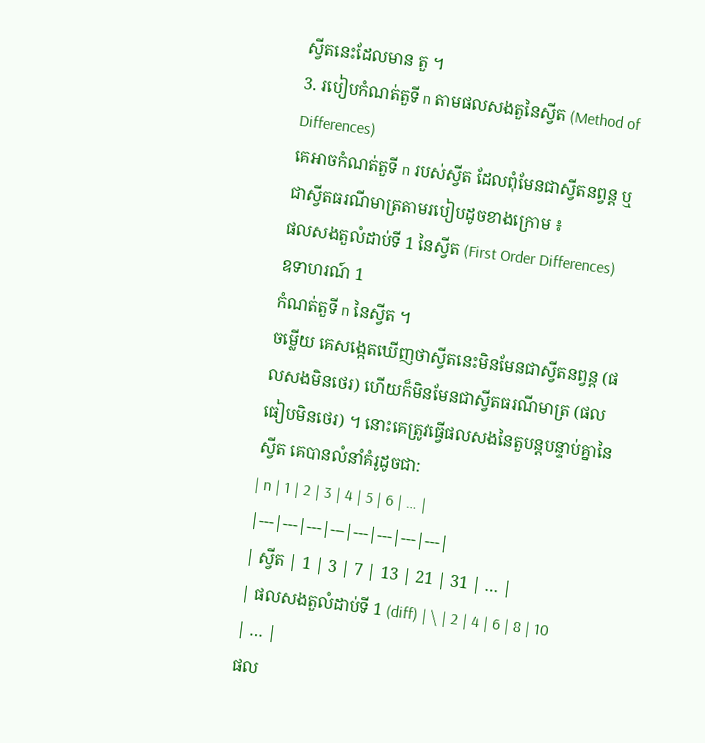ស្វីតនេះដែលមាន តួ ។
3. របៀបកំណត់តួទី n តាមផលសងតួនៃស្វីត (Method of Differences)
គេអាចកំណត់តួទី n របស់ស្វីត ដែលពុំមែនជាស្វីតនព្វន្ត ឬជាស្វីតធរណីមាត្រតាមរបៀបដូចខាងក្រោម ៖
ផលសងតួលំដាប់ទី 1 នៃស្វីត (First Order Differences)
ឧទាហរណ៍ 1
កំណត់តួទី n នៃស្វីត ។
ចម្លើយ គេសង្កេតឃើញថាស្វីតនេះមិនមែនជាស្វីតនព្វន្ត (ផលសងមិនថេរ) ហើយក៏មិនមែនជាស្វីតធរណីមាត្រ (ផលធៀបមិនថេរ) ។ នោះគេត្រូវធ្វើផលសងនៃតួបន្តបន្ទាប់គ្នានៃស្វីត គេបានលំនាំគំរូដូចជា:
| n | 1 | 2 | 3 | 4 | 5 | 6 | … |
|---|---|---|---|---|---|---|---|
| ស្វីត | 1 | 3 | 7 | 13 | 21 | 31 | … |
| ផលសងតួលំដាប់ទី 1 (diff) | \ | 2 | 4 | 6 | 8 | 10 | … |
ផល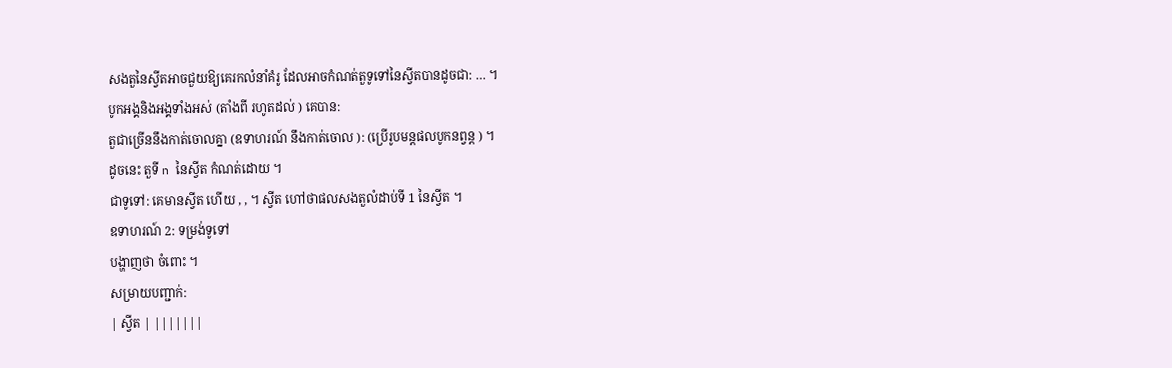សងតួនៃស្វីតអាចជួយឱ្យគេរកលំនាំគំរូ ដែលអាចកំណត់តួទូទៅនៃស្វីតបានដូចជា: … ។
បូកអង្គនិងអង្គទាំងអស់ (តាំងពី រហូតដល់ ) គេបាន:
តួជាច្រើននឹងកាត់ចោលគ្នា (ឧទាហរណ៍ នឹងកាត់ចោល ): (ប្រើរូបមន្តផលបូកនព្វន្ត ) ។
ដូចនេះ តួទី n នៃស្វីត កំណត់ដោយ ។
ជាទូទៅ: គេមានស្វីត ហើយ , , ។ ស្វីត ហៅថាផលសងតួលំដាប់ទី 1 នៃស្វីត ។
ឧទាហរណ៍ 2: ទម្រង់ទូទៅ
បង្ហាញថា ចំពោះ ។
សម្រាយបញ្ជាក់:
| ស្វីត | |||||||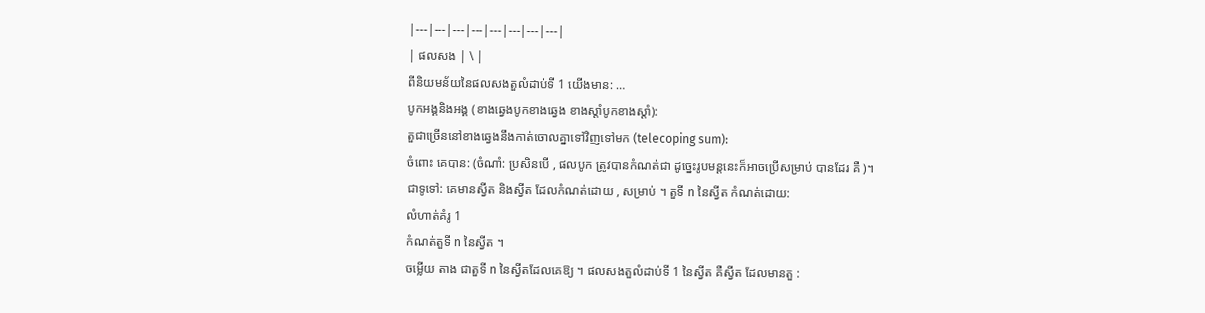|---|---|---|---|---|---|---|---|
| ផលសង | \ |
ពីនិយមន័យនៃផលសងតួលំដាប់ទី 1 យើងមាន: …
បូកអង្គនិងអង្គ (ខាងឆ្វេងបូកខាងឆ្វេង ខាងស្តាំបូកខាងស្តាំ):
តួជាច្រើននៅខាងឆ្វេងនឹងកាត់ចោលគ្នាទៅវិញទៅមក (telecoping sum):
ចំពោះ គេបាន: (ចំណាំ: ប្រសិនបើ , ផលបូក ត្រូវបានកំណត់ជា ដូច្នេះរូបមន្តនេះក៏អាចប្រើសម្រាប់ បានដែរ គឺ )។
ជាទូទៅ: គេមានស្វីត និងស្វីត ដែលកំណត់ដោយ , សម្រាប់ ។ តួទី n នៃស្វីត កំណត់ដោយ:
លំហាត់គំរូ 1
កំណត់តួទី n នៃស្វីត ។
ចម្លើយ តាង ជាតួទី n នៃស្វីតដែលគេឱ្យ ។ ផលសងតួលំដាប់ទី 1 នៃស្វីត គឺស្វីត ដែលមានតួ :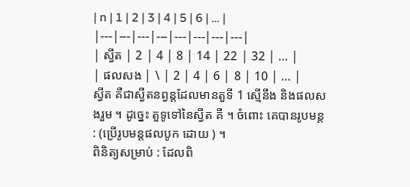| n | 1 | 2 | 3 | 4 | 5 | 6 | … |
|---|---|---|---|---|---|---|---|
| ស្វីត | 2 | 4 | 8 | 14 | 22 | 32 | … |
| ផលសង | \ | 2 | 4 | 6 | 8 | 10 | … |
ស្វីត គឺជាស្វីតនព្វន្តដែលមានតួទី 1 ស្មើនឹង និងផលសងរួម ។ ដូច្នេះ តួទូទៅនៃស្វីត គឺ ។ ចំពោះ គេបានរូបមន្ត : (ប្រើរូបមន្តផលបូក ដោយ ) ។
ពិនិត្យសម្រាប់ : ដែលពិ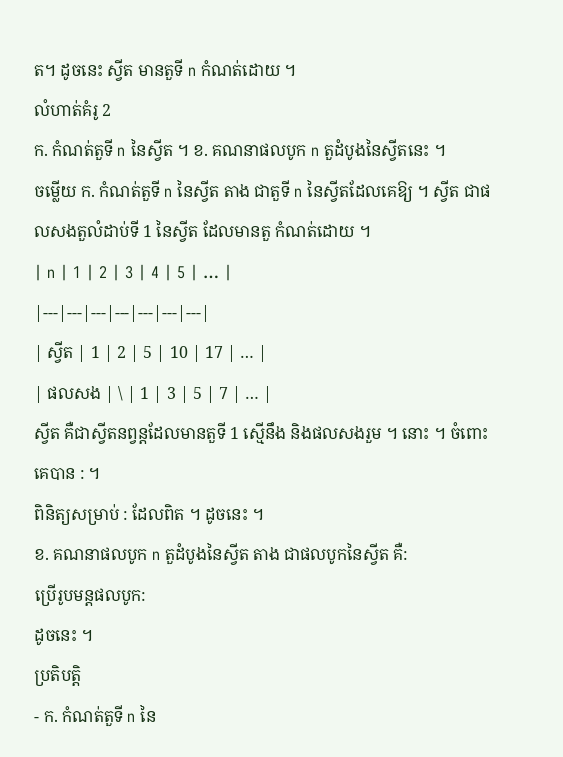ត។ ដូចនេះ ស្វីត មានតួទី n កំណត់ដោយ ។
លំហាត់គំរូ 2
ក. កំណត់តួទី n នៃស្វីត ។ ខ. គណនាផលបូក n តួដំបូងនៃស្វីតនេះ ។
ចម្លើយ ក. កំណត់តួទី n នៃស្វីត តាង ជាតួទី n នៃស្វីតដែលគេឱ្យ ។ ស្វីត ជាផលសងតួលំដាប់ទី 1 នៃស្វីត ដែលមានតួ កំណត់ដោយ ។
| n | 1 | 2 | 3 | 4 | 5 | … |
|---|---|---|---|---|---|---|
| ស្វីត | 1 | 2 | 5 | 10 | 17 | … |
| ផលសង | \ | 1 | 3 | 5 | 7 | … |
ស្វីត គឺជាស្វីតនព្វន្តដែលមានតួទី 1 ស្មើនឹង និងផលសងរួម ។ នោះ ។ ចំពោះ គេបាន : ។
ពិនិត្យសម្រាប់ : ដែលពិត ។ ដូចនេះ ។
ខ. គណនាផលបូក n តួដំបូងនៃស្វីត តាង ជាផលបូកនៃស្វីត គឺ:
ប្រើរូបមន្តផលបូក:
ដូចនេះ ។
ប្រតិបត្តិ
- ក. កំណត់តួទី n នៃ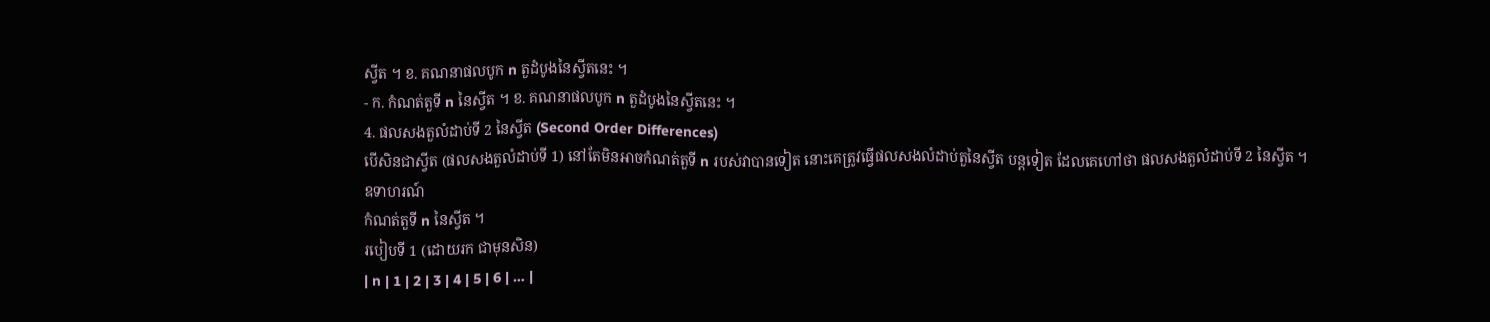ស្វីត ។ ខ. គណនាផលបូក n តួដំបូងនៃស្វីតនេះ ។
- ក. កំណត់តួទី n នៃស្វីត ។ ខ. គណនាផលបូក n តួដំបូងនៃស្វីតនេះ ។
4. ផលសងតួលំដាប់ទី 2 នៃស្វីត (Second Order Differences)
បើសិនជាស្វីត (ផលសងតួលំដាប់ទី 1) នៅតែមិនអាចកំណត់តួទី n របស់វាបានទៀត នោះគេត្រូវធ្វើផលសងលំដាប់តួនៃស្វីត បន្តទៀត ដែលគេហៅថា ផលសងតួលំដាប់ទី 2 នៃស្វីត ។
ឧទាហរណ៍
កំណត់តួទី n នៃស្វីត ។
របៀបទី 1 (ដោយរក ជាមុនសិន)
| n | 1 | 2 | 3 | 4 | 5 | 6 | … |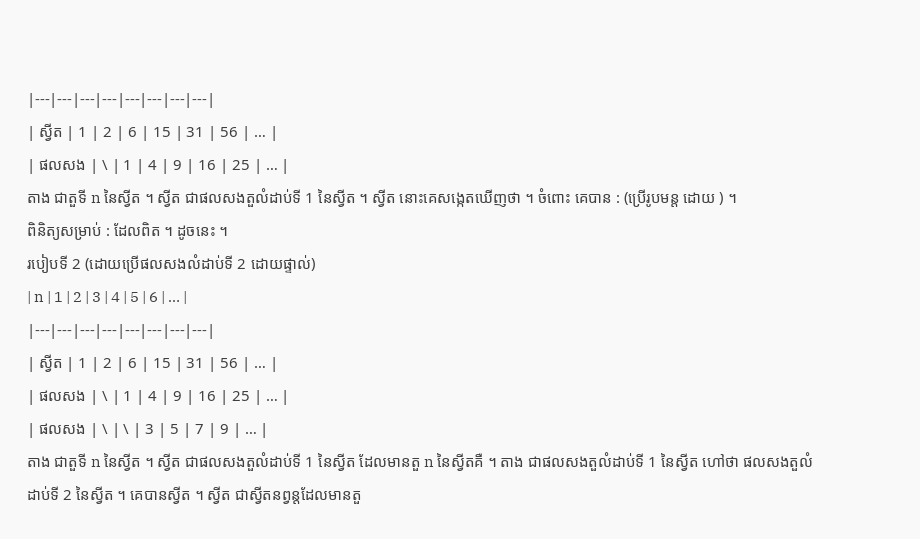|---|---|---|---|---|---|---|---|
| ស្វីត | 1 | 2 | 6 | 15 | 31 | 56 | … |
| ផលសង | \ | 1 | 4 | 9 | 16 | 25 | … |
តាង ជាតួទី n នៃស្វីត ។ ស្វីត ជាផលសងតួលំដាប់ទី 1 នៃស្វីត ។ ស្វីត នោះគេសង្កេតឃើញថា ។ ចំពោះ គេបាន : (ប្រើរូបមន្ត ដោយ ) ។
ពិនិត្យសម្រាប់ : ដែលពិត ។ ដូចនេះ ។
របៀបទី 2 (ដោយប្រើផលសងលំដាប់ទី 2 ដោយផ្ទាល់)
| n | 1 | 2 | 3 | 4 | 5 | 6 | … |
|---|---|---|---|---|---|---|---|
| ស្វីត | 1 | 2 | 6 | 15 | 31 | 56 | … |
| ផលសង | \ | 1 | 4 | 9 | 16 | 25 | … |
| ផលសង | \ | \ | 3 | 5 | 7 | 9 | … |
តាង ជាតួទី n នៃស្វីត ។ ស្វីត ជាផលសងតួលំដាប់ទី 1 នៃស្វីត ដែលមានតួ n នៃស្វីតគឺ ។ តាង ជាផលសងតួលំដាប់ទី 1 នៃស្វីត ហៅថា ផលសងតួលំដាប់ទី 2 នៃស្វីត ។ គេបានស្វីត ។ ស្វីត ជាស្វីតនព្វន្តដែលមានតួ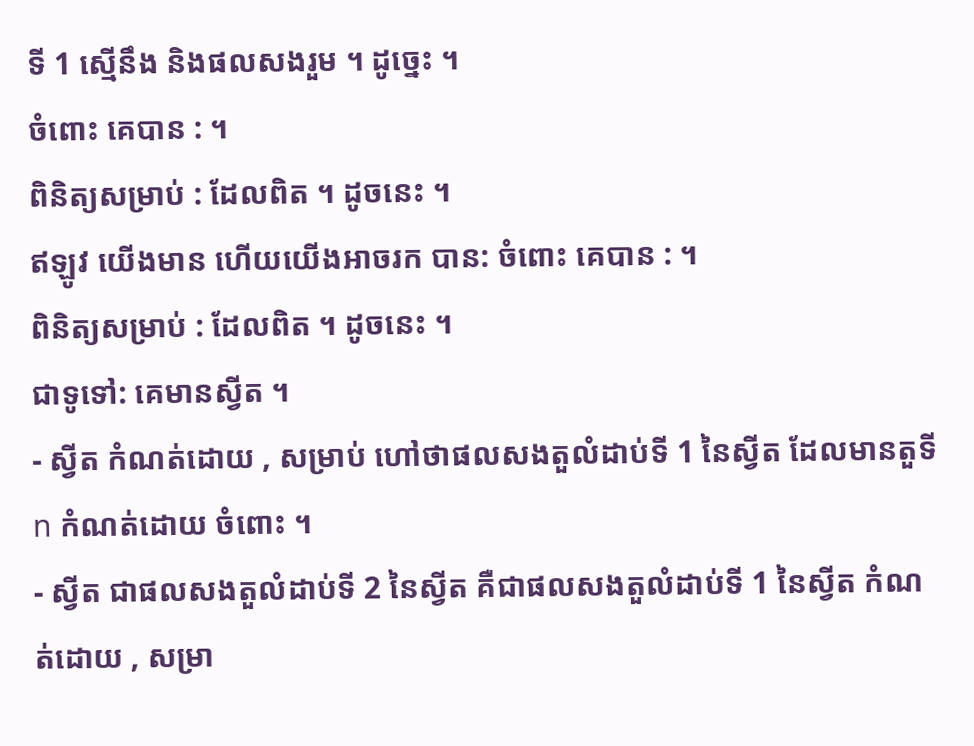ទី 1 ស្មើនឹង និងផលសងរួម ។ ដូច្នេះ ។
ចំពោះ គេបាន : ។
ពិនិត្យសម្រាប់ : ដែលពិត ។ ដូចនេះ ។
ឥឡូវ យើងមាន ហើយយើងអាចរក បាន: ចំពោះ គេបាន : ។
ពិនិត្យសម្រាប់ : ដែលពិត ។ ដូចនេះ ។
ជាទូទៅ: គេមានស្វីត ។
- ស្វីត កំណត់ដោយ , សម្រាប់ ហៅថាផលសងតួលំដាប់ទី 1 នៃស្វីត ដែលមានតួទី n កំណត់ដោយ ចំពោះ ។
- ស្វីត ជាផលសងតួលំដាប់ទី 2 នៃស្វីត គឺជាផលសងតួលំដាប់ទី 1 នៃស្វីត កំណត់ដោយ , សម្រា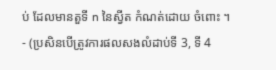ប់ ដែលមានតួទី n នៃស្វីត កំណត់ដោយ ចំពោះ ។
- (ប្រសិនបើត្រូវការផលសងលំដាប់ទី 3, ទី 4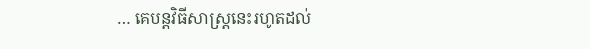… គេបន្តវិធីសាស្ត្រនេះរហូតដល់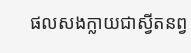ផលសងក្លាយជាស្វីតនព្វ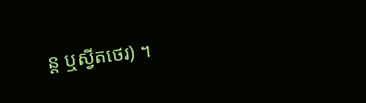ន្ត ឬស្វីតថេរ) ។